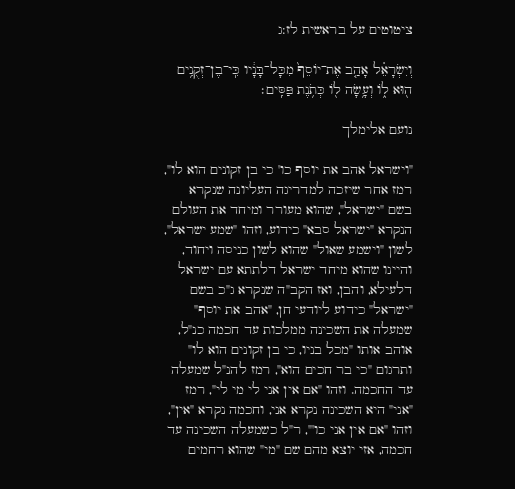ציטוטים על בראשית לז:ג

וְיִשְׂרָאֵ֗ל אָהַ֤ב אֶת־יוֹסֵף֙ מִכָּל־בָּנָ֔יו כִּֽי־בֶן־זְקֻנִ֥ים ה֖וּא ל֑וֹ וְעָ֥שָׂה ל֖וֹ כְּתֹ֥נֶת פַּסִּֽים׃

נועם אלימלך

"וישראל אהב את יוסף כו' כי בן זקונים הוא לו", רמז אחר שיזכה למדריגה העליונה שנקרא בשם "ישראל", שהוא מעורר ומיחד את העולם הנקרא "ישראל סבא" כידוע, וזהו "שמע ישראל", לשון "וישמע שאול" שהוא לשון כניסה ויחוד, והיינו שהוא מיחד ישראל דלתתא עם ישראל דלעילא, והבן, ואז הקב"ה שנקרא ג"כ בשם "ישראל" כידוע ליודעי חן, "אהב את יוסף" שמעלה את השכינה ממלכות עד חכמה כנ"ל, אוהב אותו "מכל בניו, כי בן זקונים הוא לו" ותרגום "כי בר חכים הוא", רמז להנ"ל שמעלה עד החכמה. וזהו "אם אין אני לי מי לי", רמז "אני" היא השכינה נקרא אני, וחכמה נקרא "אין", וזהו "אם אין אני כו'", ר"ל כשמעלה השכינה עד חכמה, אזי יוצא מהם שם "מי" שהוא רחמים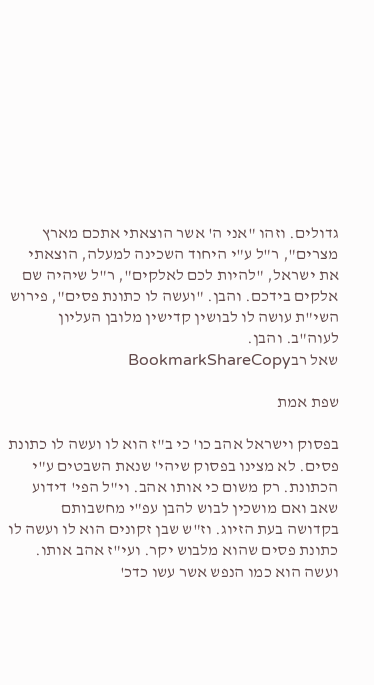גדולים. וזהו "אני ה' אשר הוצאתי אתכם מארץ מצרים", ר"ל ע"י היחוד השכינה למעלה, הוצאתי את ישראל, "להיות לכם לאלקים", ר"ל שיהיה שם אלקים בידכם. והבן. "ועשה לו כתונת פסים", פירוש השי"ת עושה לו לבושין קדישין מלובן העליון לעוה"ב. והבן.
שאל רבBookmarkShareCopy

שפת אמת

בפסוק וישראל אהב כו' כי ב"ז הוא לו ועשה לו כתונת פסים. לא מצינו בפסוק שיהי' שנאת השבטים ע"י הכתונת. רק משום כי אותו אהב. וי"ל הפי' דידוע שאב ואם מושכין לבוש להבן עפ"י מחשבותם בקדושה בעת הזיוג. וז"ש שבן זקונים הוא לו ועשה לו כתונת פסים שהוא מלבוש יקר. ועי"ז אהב אותו. ועשה הוא כמו הנפש אשר עשו כדכ'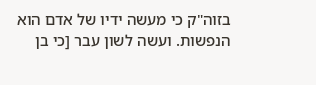בזוה"ק כי מעשה ידיו של אדם הוא הנפשות. ועשה לשון עבר [כי בן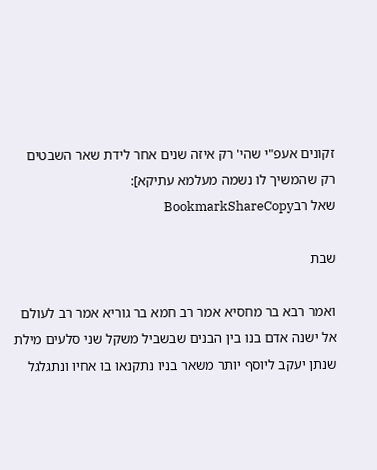זקונים אעפ"י שהי' רק איזה שנים אחר לידת שאר השבטים רק שהמשיך לו נשמה מעלמא עתיקא]:
שאל רבBookmarkShareCopy

שבת

ואמר רבא בר מחסיא אמר רב חמא בר גוריא אמר רב לעולם אל ישנה אדם בנו בין הבנים שבשביל משקל שני סלעים מילת שנתן יעקב ליוסף יותר משאר בניו נתקנאו בו אחיו ונתגלגל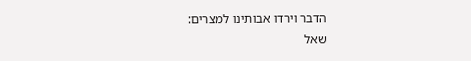הדבר וירדו אבותינו למצרים:
שאל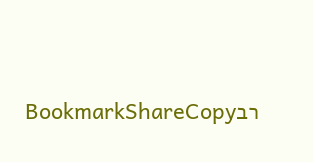רבBookmarkShareCopy